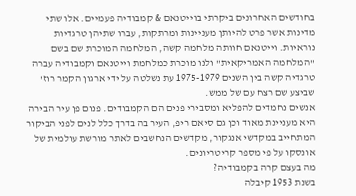בחודשים האחרונים ביקרתי בוייטנאם & קמבודיה פעמיים. אלו שתי מדינות אשר פרט להיותן מעניינות ומרתקות, עברו שתיהן טרגדיות נוראיות. וייטנאם חוותה מלחמה קשה, המלחמה המוכרת שם בשם "המלחמה האמריקאית" ולנו מוכרת כמלחמת וייטנאם וקמבודיה עברה טרגדיה קשה בין השנים 1975-1979 עת נשלטה על ידי ארגון הקמר רוז' שביצע שם רצח עם של ממש.
אנשים נחמדים להפליא ומסבירי פנים הם הקמבודים. פנום פן עיר הבירה היא מעניינת מאוד וכן גם סיאם ריפ, העיר בה בדרך כלל לנים לפני הביקור המתחייב במקדשי אנגקור, מקדשים הנחשבים לאתר מורשת עולמית של אונסקו על פי מספר קריטריונים.
מה בעצם קרה בקמבודיה?
בשנת 1953 קיבלה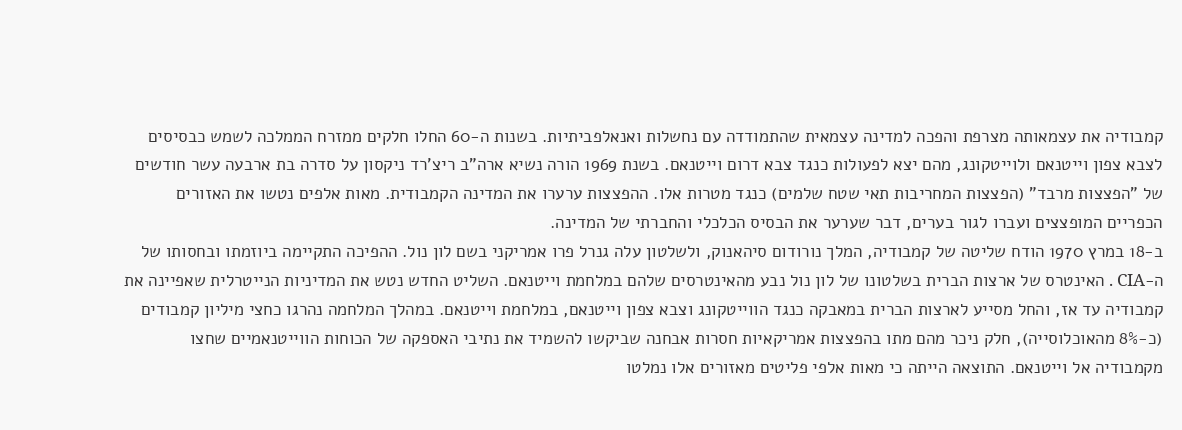קמבודיה את עצמאותה מצרפת והפכה למדינה עצמאית שהתמודדה עם נחשלות ואנאלפביתיות. בשנות ה-60 החלו חלקים ממזרח הממלכה לשמש כבסיסים לצבא צפון וייטנאם ולוייטקונג, מהם יצא לפעולות כנגד צבא דרום וייטנאם. בשנת 1969 הורה נשיא ארה"ב ריצ'רד ניקסון על סדרה בת ארבעה עשר חודשים של "הפצצות מרבד" (הפצצות המחריבות תאי שטח שלמים) כנגד מטרות אלו. ההפצצות ערערו את המדינה הקמבודית. מאות אלפים נטשו את האזורים הכפריים המופצצים ועברו לגור בערים, דבר שערער את הבסיס הכלכלי והחברתי של המדינה.
ב-18 במרץ 1970 הודח שליטה של קמבודיה, המלך נורודום סיהאנוק, ולשלטון עלה גנרל פרו אמריקני בשם לון נול. ההפיכה התקיימה ביוזמתו ובחסותו של ה-CIA . האינטרס של ארצות הברית בשלטונו של לון נול נבע מהאינטרסים שלהם במלחמת וייטנאם. השליט החדש נטש את המדיניות הנייטרלית שאפיינה את קמבודיה עד אז, והחל מסייע לארצות הברית במאבקה כנגד הווייטקונג וצבא צפון וייטנאם, במלחמת וייטנאם. במהלך המלחמה נהרגו כחצי מיליון קמבודים (כ-8% מהאוכלוסייה), חלק ניכר מהם מתו בהפצצות אמריקאיות חסרות אבחנה שביקשו להשמיד את נתיבי האספקה של הכוחות הווייטנאמיים שחצו מקמבודיה אל וייטנאם. התוצאה הייתה כי מאות אלפי פליטים מאזורים אלו נמלטו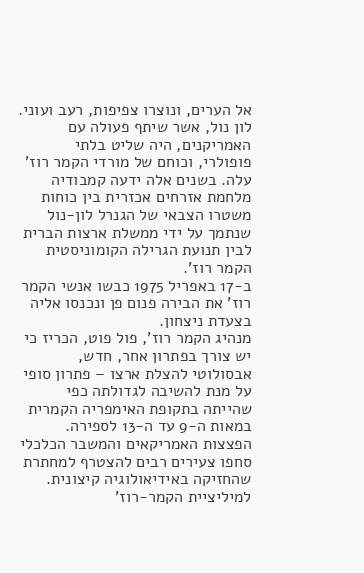אל הערים, ונוצרו צפיפות, רעב ועוני. לון נול, אשר שיתף פעולה עם האמריקנים, היה שליט בלתי פופולרי, וכוחם של מורדי הקמר רוז' עלה. בשנים אלה ידעה קמבודיה מלחמת אזרחים אכזרית בין כוחות משטרו הצבאי של הגנרל לון-נול שנתמך על ידי ממשלת ארצות הברית לבין תנועת הגרילה הקומוניסטית הקמר רוז'.
ב-17 באפריל 1975 כבשו אנשי הקמר רוז' את הבירה פנום פן ונכנסו אליה בצעדת ניצחון.
מנהיג הקמר רוז', פול פוט, הכריז כי יש צורך בפתרון אחר, חדש, אבסולוטי להצלת ארצו – פתרון סופי על מנת להשיבה לגדולתה כפי שהייתה בתקופת האימפריה הקמרית במאות ה-9 עד ה-13 לספירה. הפצצות האמריקאים והמשבר הכלכלי סחפו צעירים רבים להצטרף למחתרת שהחזיקה באידיאולוגיה קיצונית. למיליציית הקמר-רוז'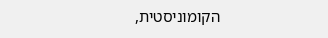הקומוניסטית,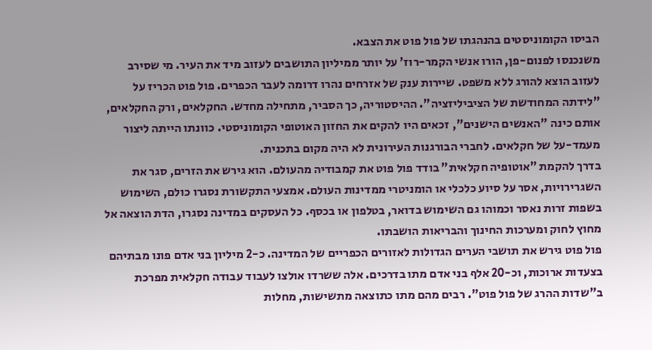הביסו הקומוניסטים בהנהגתו של פול פוט את הצבא.
משנכנסו לפנום-פן, הורו אנשי הקמר-רוז' על יותר ממיליון התושבים לעזוב מיד את העיר. מי שסירב לעזוב הוצא להורג ללא משפט. שיירות ענק של אזרחים נהרו דרומה לעבר הכפרים. פול פוט הכריז על "לידתה המחודשת של הציביליזציה". ההיסטוריה, כך הסביר, מתחילה מחדש. החקלאים, ורק החקלאים, אותם כינה "האנשים הישנים", זכאים היו להקים את החזון האוטופי הקומוניסטי. כוונתו הייתה ליצור מעמד-על של חקלאים. לחברי הבורגנות העירונית לא היה מקום בתכנית.
בדרך להקמת "אוטופיה חקלאית" בודד פול פוט את קמבודיה מהעולם. הוא גירש את הזרים, סגר את השגרירויות, אסר על סיוע כלכלי או הומניטרי ממדינות העולם. אמצעי התקשורת נסגרו כולם, השימוש בשפות זרות נאסר וכמוהו גם השימוש בדואר, בטלפון או בכסף. כל העסקים במדינה נסגרו, הדת הוצאה אל מחוץ לחוק ומערכות החינוך והבריאות הושבתו.
פול פוט גירש את תושבי הערים הגדולות לאזורים הכפריים של המדינה. כ-2 מיליון בני אדם פונו מבתיהם בצעדות ארוכות, וכ-20 אלף בני אדם מתו בדרכים. אלה ששרדו אולצו לעבוד עבודה חקלאית מפרכת ב"שדות ההרג של פול פוט". רבים מהם מתו כתוצאה מתשישות, מחלות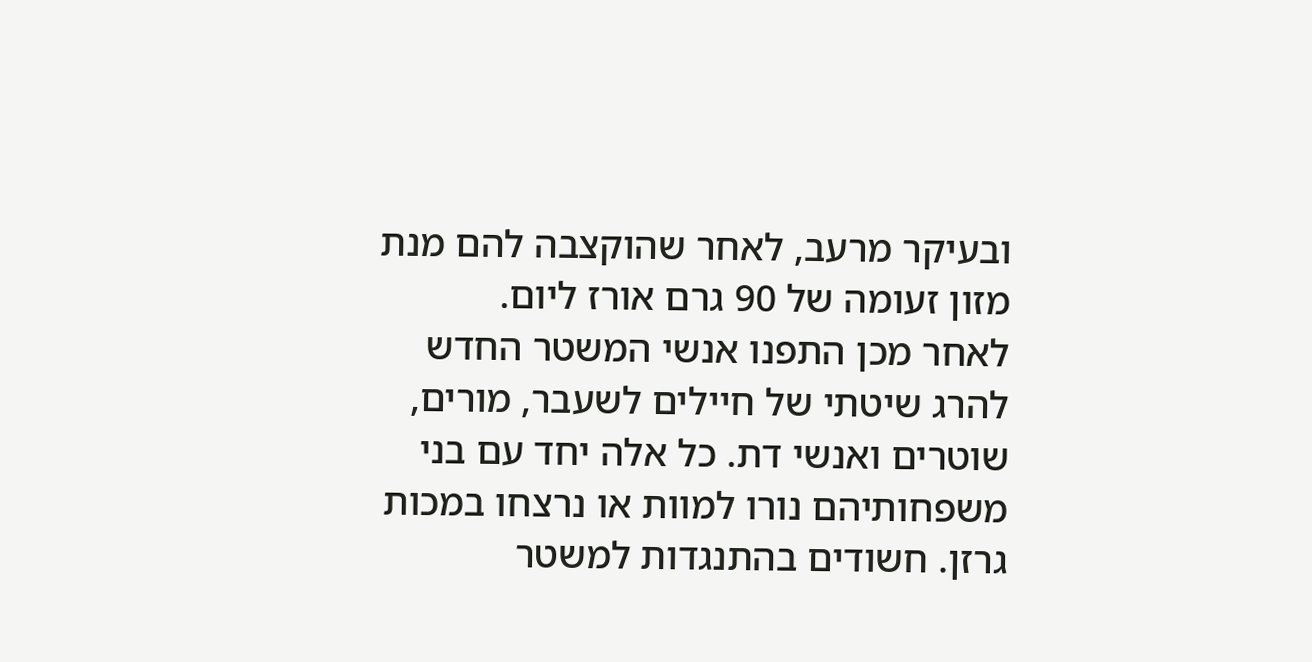ובעיקר מרעב, לאחר שהוקצבה להם מנת מזון זעומה של 90 גרם אורז ליום.
לאחר מכן התפנו אנשי המשטר החדש להרג שיטתי של חיילים לשעבר, מורים, שוטרים ואנשי דת. כל אלה יחד עם בני משפחותיהם נורו למוות או נרצחו במכות גרזן. חשודים בהתנגדות למשטר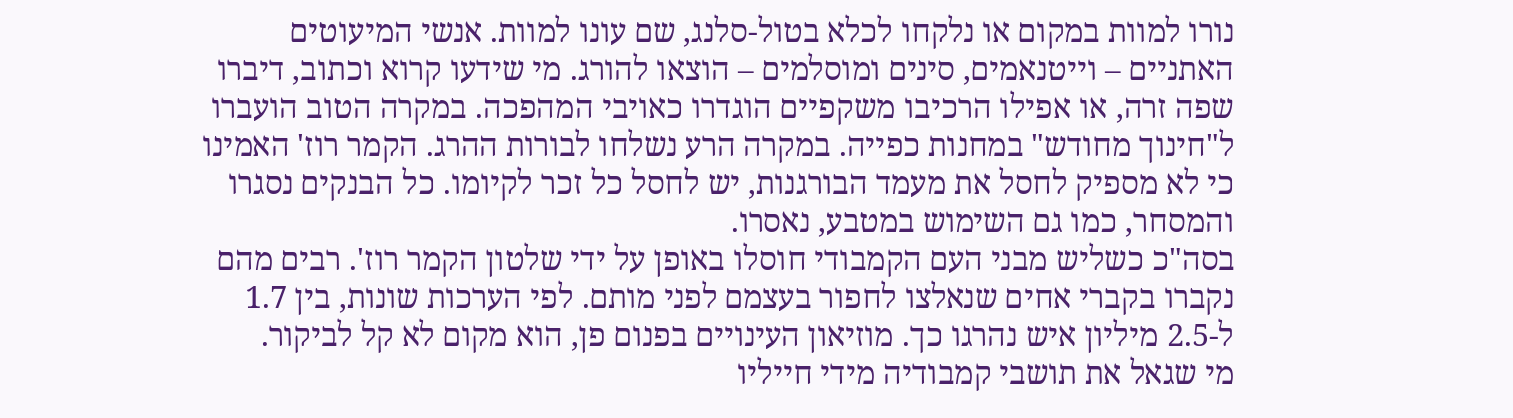נורו למוות במקום או נלקחו לכלא בטול-סלנג, שם עונו למוות. אנשי המיעוטים האתניים – וייטנאמים, סינים ומוסלמים – הוצאו להורג. מי שידעו קרוא וכתוב, דיברו שפה זרה, או אפילו הרכיבו משקפיים הוגדרו כאויבי המהפכה. במקרה הטוב הועברו ל"חינוך מחודש" במחנות כפייה. במקרה הרע נשלחו לבורות ההרג. הקמר רוז' האמינו כי לא מספיק לחסל את מעמד הבורגנות, יש לחסל כל זכר לקיומו. כל הבנקים נסגרו והמסחר, כמו גם השימוש במטבע, נאסרו.
בסה"כ כשליש מבני העם הקמבודי חוסלו באופן על ידי שלטון הקמר רוז'. רבים מהם נקברו בקברי אחים שנאלצו לחפור בעצמם לפני מותם. לפי הערכות שונות, בין 1.7 ל-2.5 מיליון איש נהרגו כך. מוזיאון העינויים בפנום פן, הוא מקום לא קל לביקור.
מי שגאל את תושבי קמבודיה מידי חייליו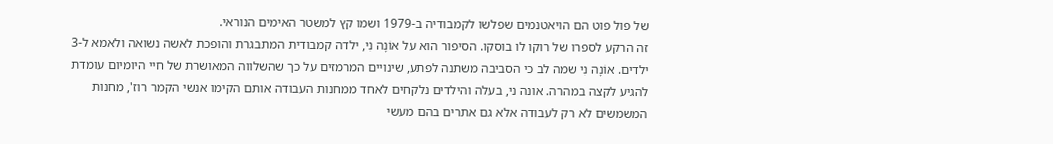של פול פוט הם הויאטנמים שפלשו לקמבודיה ב-1979 ושמו קץ למשטר האימים הנוראי.
זה הרקע לספרו של רוקו לו בוסקו. הסיפור הוא על אוֹנָה נִי, ילדה קמבודית המתבגרת והופכת לאשה נשואה ולאמא ל-3 ילדים. אוֹנָה נִי שמה לב כי הסביבה משתנה לפתע, שינויים המרמזים על כך שהשלווה המאושרת של חיי היומיום עומדת להגיע לקצה במהרה. אונה ני, בעלה והילדים נלקחים לאחד ממחנות העבודה אותם הקימו אנשי הקמר רוז', מחנות המשמשים לא רק לעבודה אלא גם אתרים בהם מעשי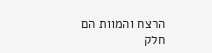הרצח והמוות הם חלק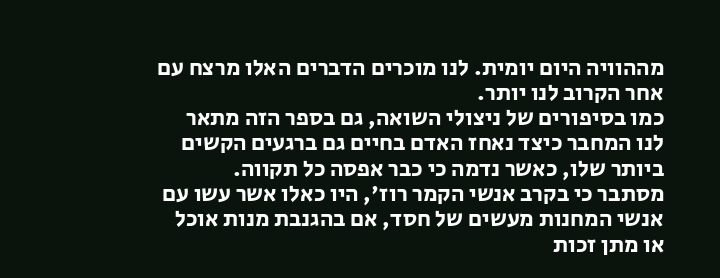מההוויה היום יומית. לנו מוכרים הדברים האלו מרצח עם אחר הקרוב לנו יותר.
כמו בסיפורים של ניצולי השואה, גם בספר הזה מתאר לנו המחבר כיצד נאחז האדם בחיים גם ברגעים הקשים ביותר שלו, כאשר נדמה כי כבר אפסה כל תקווה.
מסתבר כי בקרב אנשי הקמר רוז', היו כאלו אשר עשו עם אנשי המחנות מעשים של חסד, אם בהגנבת מנות אוכל או מתן זכות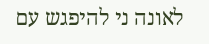לאונה ני להיפגש עם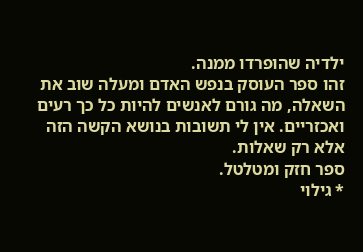ילדיה שהופרדו ממנה.
זהו ספר העוסק בנפש האדם ומעלה שוב את השאלה, מה גורם לאנשים להיות כל כך רעים ואכזריים. אין לי תשובות בנושא הקשה הזה אלא רק שאלות.
ספר חזק ומטלטל.
* גילוי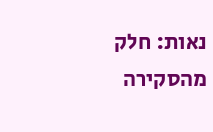נאות: חלק מהסקירה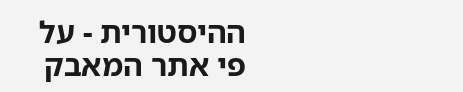ההיסטורית - על פי אתר המאבק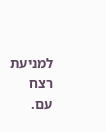למניעת רצח עם.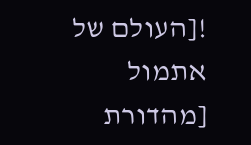![העולם של אתמול [מהדורת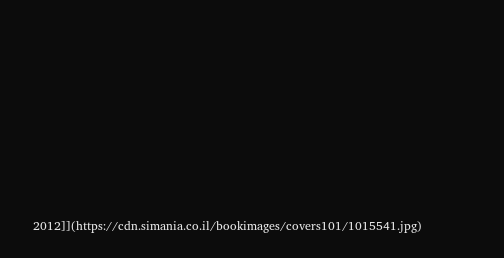2012]](https://cdn.simania.co.il/bookimages/covers101/1015541.jpg)